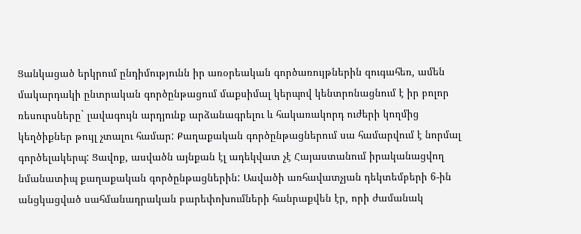Ցանկացած երկրում ընդիմությունն իր առօրեական գործառույթներին զուգահեռ, ամեն մակարդակի ընտրական գործընթացում մաքսիմալ կերպով կենտրոնացնում է իր բոլոր ռեսուրսները` լավագույն արդյունք արձանագրելու և հակառակորդ ուժերի կողմից կեղծիքներ թույլ չտալու համար: Քաղաքական գործընթացներում սա համարվում է նորմալ գործելակերպ: Ցավոք, ասվածն այնքան էլ ադեկվատ չէ Հայաստանում իրականացվող նմանատիպ քաղաքական գործընթացներին: Ասվածի առհավատչյան դեկտեմբերի 6-ին անցկացված սահմանադրական բարեփոխումների հանրաքվեն էր, որի ժամանակ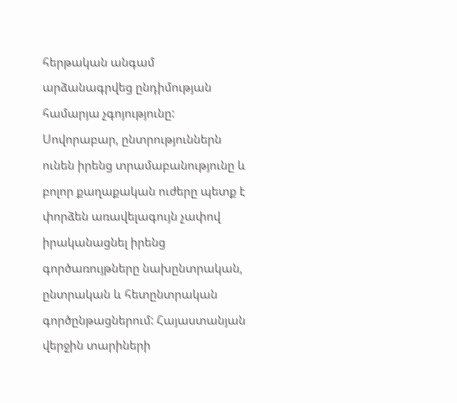հերթական անգամ արձանագրվեց ընդիմության համարյա չգոյությունը: Սովորաբար, ընտրություններն ունեն իրենց տրամաբանությունը և բոլոր քաղաքական ուժերը պետք է փորձեն առավելագույն չափով իրականացնել իրենց գործառույթները նախընտրական, ընտրական և հետընտրական գործընթացներում: Հայաստանյան վերջին տարիների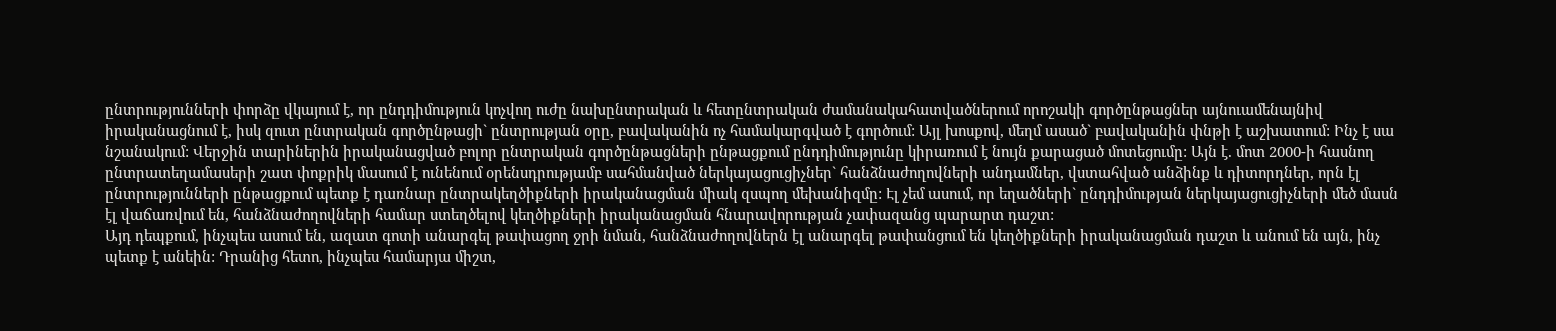ընտրությունների փորձը վկայում է, որ ընդդիմություն կոչվող ուժը նախընտրական և հետընտրական ժամանակահատվածներում որոշակի գործընթացներ այնուամենայնիվ իրականացնում է, իսկ զուտ ընտրական գործընթացի` ընտրության օրը, բավականին ոչ համակարգված է գործում: Այլ խոսքով, մեղմ ասած` բավականին փնթի է աշխատում: Ինչ է սա նշանակում: Վերջին տարիներին իրականացված բոլոր ընտրական գործընթացների ընթացքում ընդդիմությունը կիրառում է նույն քարացած մոտեցումը: Այն է. մոտ 2000-ի հասնող ընտրատեղամասերի շատ փոքրիկ մասում է ունենում օրենսդրությամբ սահմանված ներկայացուցիչներ` հանձնաժողովների անդամներ, վստահված անձինք և դիտորդներ, որն էլ ընտրությունների ընթացքում պետք է դառնար ընտրակեղծիքների իրականացման միակ զսպող մեխանիզմը: Էլ չեմ ասում, որ եղածների` ընդդիմության ներկայացուցիչների մեծ մասն էլ վաճառվում են, հանձնաժողովների համար ստեղծելով կեղծիքների իրականացման հնարավորության չափազանց պարարտ դաշտ:
Այդ դեպքում, ինչպես ասում են, ազատ գոտի անարգել թափացող ջրի նման, հանձնաժողովներն էլ անարգել թափանցում են կեղծիքների իրականացման դաշտ և անում են այն, ինչ պետք է անեին: Դրանից հետո, ինչպես համարյա միշտ,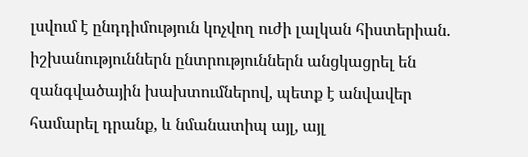լսվում է ընդդիմություն կոչվող ուժի լալկան հիստերիան. իշխանություններն ընտրություններն անցկացրել են զանգվածային խախտումներով, պետք է անվավեր համարել դրանք, և նմանատիպ այլ, այլ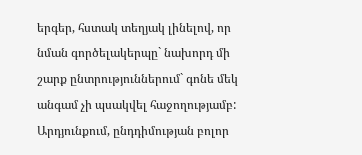երգեր, հստակ տեղյակ լինելով, որ նման գործելակերպը` նախորդ մի շարք ընտրություններում` գոնե մեկ անգամ չի պսակվել հաջողությամբ:
Արդյունքում, ընդդիմության բոլոր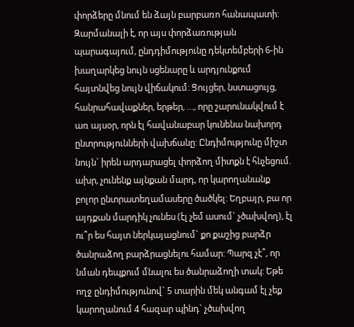փորձերը մնում են ձայն բարբառո հանապատի: Զարմանալի է, որ այս փորձառության պարագայում, ընդդիմությունը դեկտեմբերի 6-ին խաղարկեց նույն սցենարը և արդյունքում հայտնվեց նույն վիճակում: Ցույցեր, նստացույց, հանրահավաքներ, երթեր, …, որը շարունակվում է առ այսօր, որն էլ հավանաբար կունենա նախորդ ընտրությունների վախճանը: Ընդիմությունը միշտ նույն` իրեն արդարացել փորձող միտքն է հնչեցում. ախր, չունենք այնքան մարդ, որ կարողանանք բոլոր ընտրատեղամասերը ծածկել: Եղբայր, բա որ այդքան մարդիկ չունես (էլ չեմ ասում` չծախվող), էլ ու՞ր ես հայտ ներկայացնում` քո քաշից բարձր ծանրաձող բարձրացնելու համար: Պարզ չէ՞, որ նման դեպքում մնալու ես ծանրաձողի տակ: Եթե ողջ ընդիմությունով` 5 տարին մեկ անգամ էլ չեք կարողանում 4 հազար պինդ` չծախվող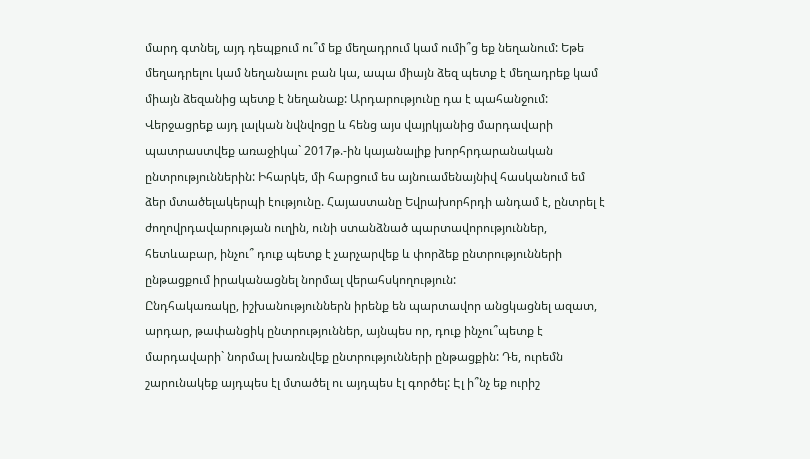մարդ գտնել, այդ դեպքում ու՞մ եք մեղադրում կամ ումի՞ց եք նեղանում: Եթե մեղադրելու կամ նեղանալու բան կա, ապա միայն ձեզ պետք է մեղադրեք կամ միայն ձեզանից պետք է նեղանաք: Արդարությունը դա է պահանջում: Վերջացրեք այդ լալկան նվնվոցը և հենց այս վայրկյանից մարդավարի պատրաստվեք առաջիկա` 2017թ.-ին կայանալիք խորհրդարանական ընտրություններին: Իհարկե, մի հարցում ես այնուամենայնիվ հասկանում եմ ձեր մտածելակերպի էությունը. Հայաստանը Եվրախորհրդի անդամ է, ընտրել է ժողովրդավարության ուղին, ունի ստանձնած պարտավորություններ, հետևաբար, ինչու՞ դուք պետք է չարչարվեք և փորձեք ընտրությունների ընթացքում իրականացնել նորմալ վերահսկողություն:
Ընդհակառակը, իշխանություններն իրենք են պարտավոր անցկացնել ազատ, արդար, թափանցիկ ընտրություններ, այնպես որ, դուք ինչու՞պետք է մարդավարի` նորմալ խառնվեք ընտրությունների ընթացքին: Դե, ուրեմն շարունակեք այդպես էլ մտածել ու այդպես էլ գործել: Էլ ի՞նչ եք ուրիշ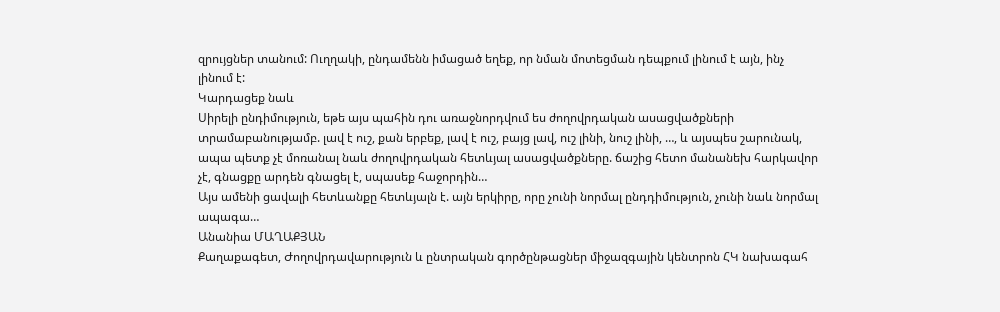զրույցներ տանում: Ուղղակի, ընդամենն իմացած եղեք, որ նման մոտեցման դեպքում լինում է այն, ինչ լինում է:
Կարդացեք նաև
Սիրելի ընդիմություն, եթե այս պահին դու առաջնորդվում ես ժողովրդական ասացվածքների տրամաբանությամբ. լավ է ուշ, քան երբեք, լավ է ուշ, բայց լավ, ուշ լինի, նուշ լինի, …, և այսպես շարունակ, ապա պետք չէ մոռանալ նաև ժողովրդական հետևյալ ասացվածքները. ճաշից հետո մանանեխ հարկավոր չէ, գնացքը արդեն գնացել է, սպասեք հաջորդին…
Այս ամենի ցավալի հետևանքը հետևյալն է. այն երկիրը, որը չունի նորմալ ընդդիմություն, չունի նաև նորմալ ապագա…
Անանիա ՄԱՂԱՔՅԱՆ
Քաղաքագետ, Ժողովրդավարություն և ընտրական գործընթացներ միջազգային կենտրոն ՀԿ նախագահ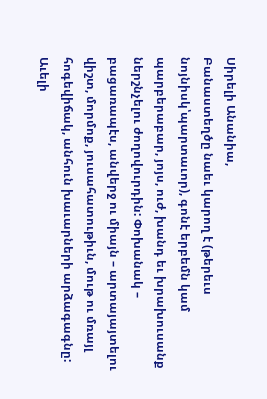Սիրելի Անանիա,
Բանաստեղծը նաեւ կարող է (թերեւս նոյնիսկ՝պարտաւոր), գոնէ երբեմն կամ պարբերաբար, յոյս, ուժ, խանդ եւ խրախուսանք ներշնչելու ժողովուրդին: Փոխանակ – բացառապէս, անվերջ ու միայն – արտայայտելու վիշտ, մորմոք, յուսահատութիւն, մութ ու մռայլ հոգեվիճակ, անհուն խաւարների արձագագնը:
Աւելի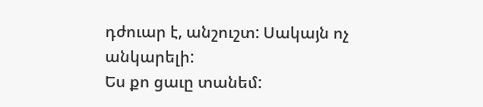դժուար է, անշուշտ: Սակայն ոչ անկարելի:
Ես քո ցաւը տանեմ: